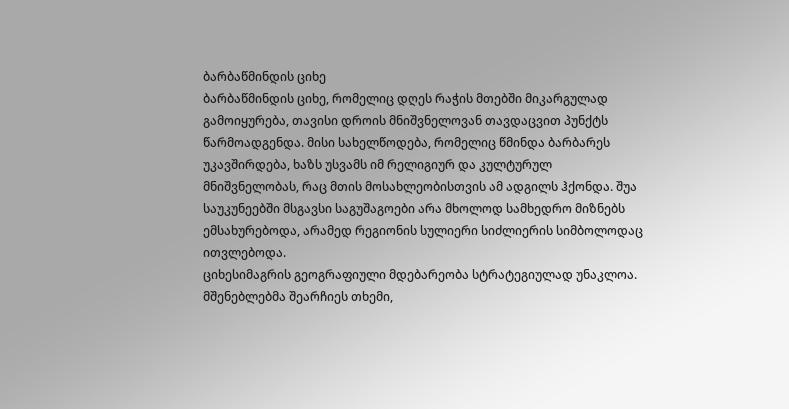ბარბაწმინდის ციხე
ბარბაწმინდის ციხე, რომელიც დღეს რაჭის მთებში მიკარგულად გამოიყურება, თავისი დროის მნიშვნელოვან თავდაცვით პუნქტს წარმოადგენდა. მისი სახელწოდება, რომელიც წმინდა ბარბარეს უკავშირდება, ხაზს უსვამს იმ რელიგიურ და კულტურულ მნიშვნელობას, რაც მთის მოსახლეობისთვის ამ ადგილს ჰქონდა. შუა საუკუნეებში მსგავსი საგუშაგოები არა მხოლოდ სამხედრო მიზნებს ემსახურებოდა, არამედ რეგიონის სულიერი სიძლიერის სიმბოლოდაც ითვლებოდა.
ციხესიმაგრის გეოგრაფიული მდებარეობა სტრატეგიულად უნაკლოა. მშენებლებმა შეარჩიეს თხემი,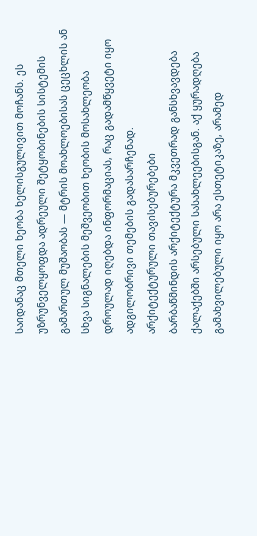საიდანაც მთელი ხეობა ხელისგულივით მოჩანს. ეს უზრუნველყოფდა ადრეული შეტყობინების სისტემის გამართულ მუშაობას — მტრის მოახლოებისას ცეცხლის ან სხვა სიგნალების მეშვეობით ხეობის მოსახლეობა დროულად იღებდა ინფორმაციას, რაც გადამწყვეტი იყო ადგილობრივი თემების გადასარჩენად.
არქიტექტურული თავისებურებები
ბარბაწმინდის არქიტექტურა მკვეთრად განსხვავდება ქალაქებში არსებული სასახლეებისგან. აქ ყურადღება გამახვილებული იყო არა ესთეტიკაზე, არამედ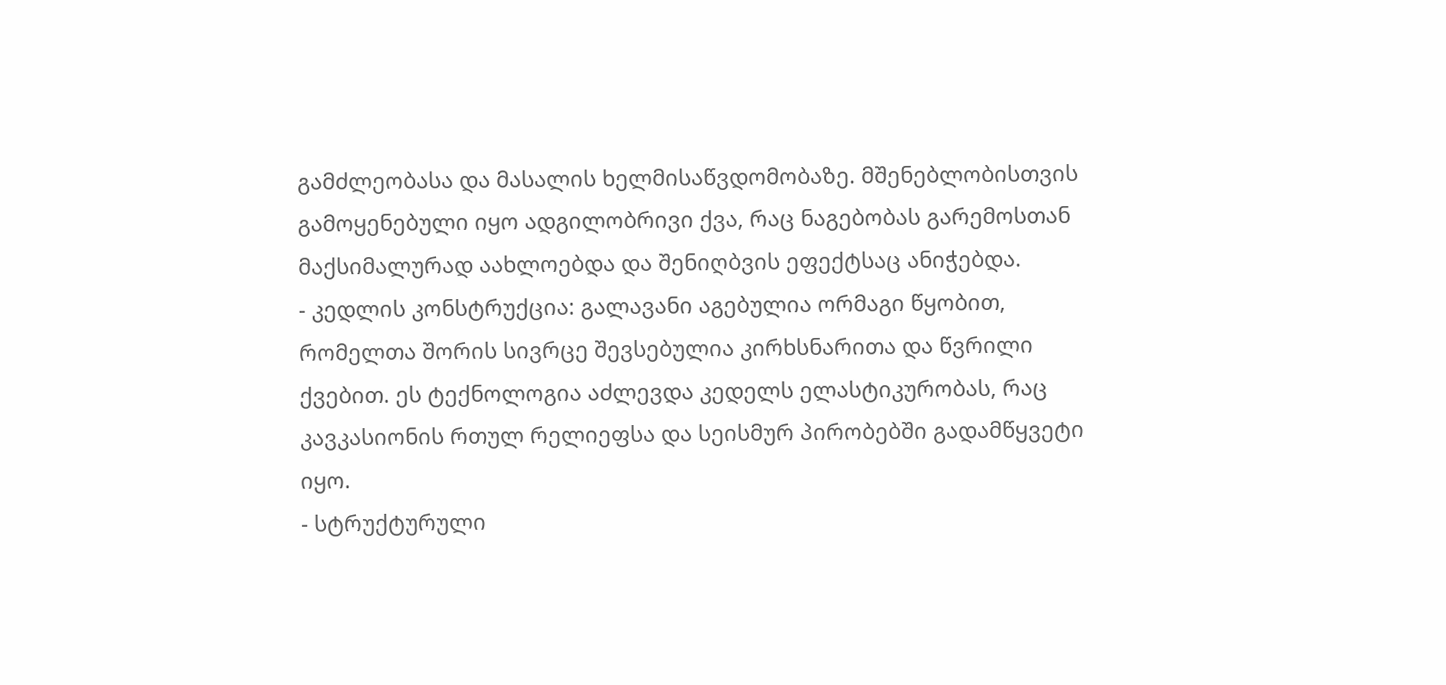გამძლეობასა და მასალის ხელმისაწვდომობაზე. მშენებლობისთვის გამოყენებული იყო ადგილობრივი ქვა, რაც ნაგებობას გარემოსთან მაქსიმალურად აახლოებდა და შენიღბვის ეფექტსაც ანიჭებდა.
- კედლის კონსტრუქცია: გალავანი აგებულია ორმაგი წყობით, რომელთა შორის სივრცე შევსებულია კირხსნარითა და წვრილი ქვებით. ეს ტექნოლოგია აძლევდა კედელს ელასტიკურობას, რაც კავკასიონის რთულ რელიეფსა და სეისმურ პირობებში გადამწყვეტი იყო.
- სტრუქტურული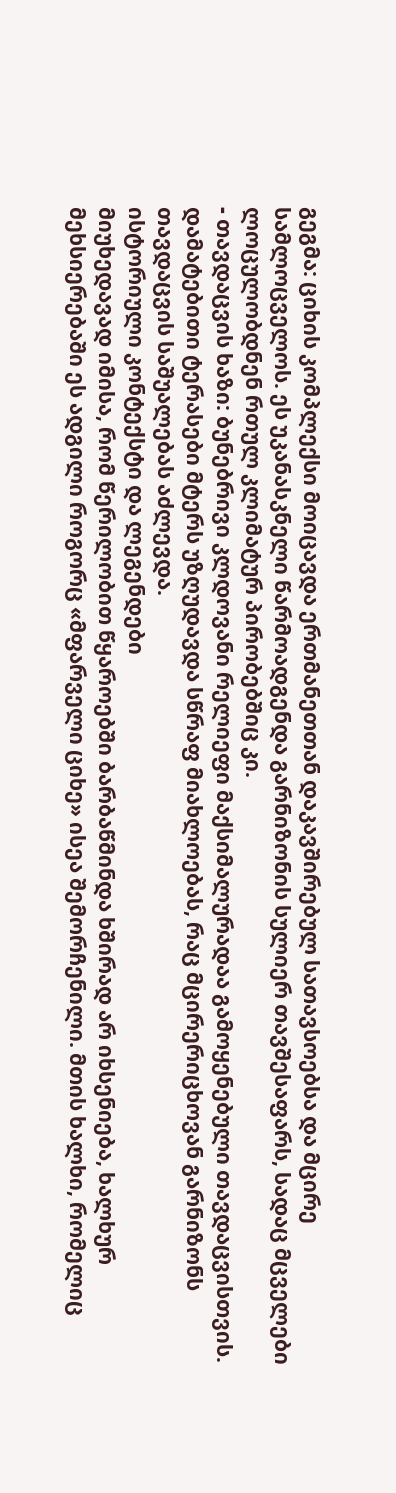გეგმა: ციხის კომპლექსი მოიცავდა ერთმანეთთან დაკავშირებულ სათავსოებსა და მცირე სამლოცველოს. ეს უკანასკნელი წარმოადგენდა გარნიზონის სულიერ თავშესაფარს, სადაც მცველები ლოცულობდნენ რთულ კლიმატურ პირობებშიც კი.
- თავდაცვის ხაზი: ბუნებრივი კლდოვანი რელიეფი მაქსიმალურადაა გამოყენებული თავდაცვისთვის. დამატებითი ტერასები მტერს უზღუდავდა სწრაფ მიახლოებას, რაც მცირერიცხოვან გარნიზონს თავდაცვის საშუალებას აძლევდა.
ისტორიული კონტექსტი და ლეგენდები
მიუხედავად იმისა, რომ წერილობით წყაროებში ბარბაწმინდა ხშირად არ იხსენიება, ხალხურ მეხსიერებაში ეს ადგილი როგორც «მფარველი ციხე» ისეა შემორჩენილი. მთის ხალხი, რომელიც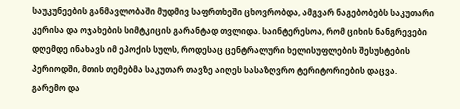საუკუნეების განმავლობაში მუდმივ საფრთხეში ცხოვრობდა, ამგვარ ნაგებობებს საკუთარი კერისა და ოჯახების სიმტკიცის გარანტად თვლიდა. საინტერესოა, რომ ციხის ნანგრევები დღემდე ინახავს იმ ეპოქის სულს, როდესაც ცენტრალური ხელისუფლების შესუსტების პერიოდში, მთის თემებმა საკუთარ თავზე აიღეს სასაზღვრო ტერიტორიების დაცვა.
გარემო და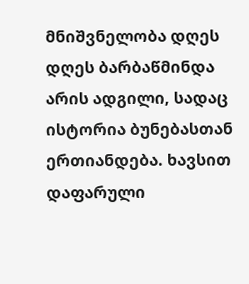მნიშვნელობა დღეს
დღეს ბარბაწმინდა არის ადგილი, სადაც ისტორია ბუნებასთან ერთიანდება. ხავსით დაფარული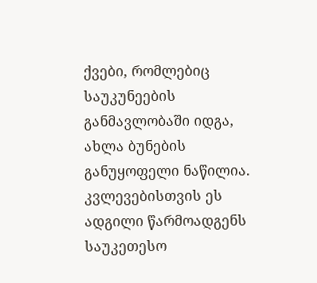ქვები, რომლებიც საუკუნეების განმავლობაში იდგა, ახლა ბუნების განუყოფელი ნაწილია. კვლევებისთვის ეს ადგილი წარმოადგენს საუკეთესო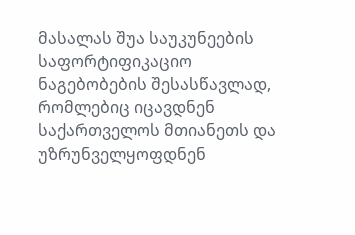მასალას შუა საუკუნეების საფორტიფიკაციო ნაგებობების შესასწავლად, რომლებიც იცავდნენ საქართველოს მთიანეთს და უზრუნველყოფდნენ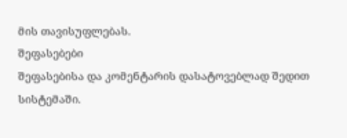მის თავისუფლებას.
შეფასებები
შეფასებისა და კომენტარის დასატოვებლად შედით სისტემაში.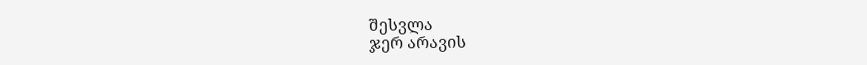შესვლა
ჯერ არავის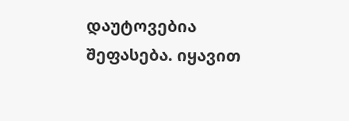დაუტოვებია შეფასება. იყავით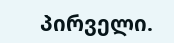პირველი.